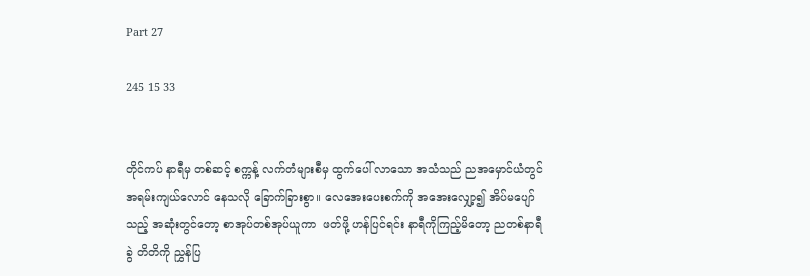Part 27

245 15 33


တိုင်ကပ် နာရီမှ တစ်ဆင့် စက္ကန့် လက်တံများစီမှ ထွက်ပေါ် လာသော အသံသည် ညအမှောင်ယံတွင် အရမ်းကျယ်လောင် နေသလို ခြောက်ခြားစွာ။ လေအေးပေးစက်ကို အအေးလျှော့၍ အိပ်မပျော်သည့် အဆုံးတွင်တော့ စာအုပ်တစ်အုပ်ယူကာ  ဖတ်ဖို့ ဟန်ပြင်ရင်း နာရီကိုကြည့်မိတော့ ညတစ်နာရီခွဲ တိတိကို ညွှန်ပြ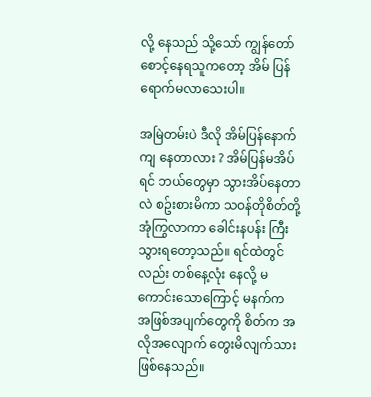လို့ နေသည် သို့သော် ကျွန်တော် စောင့်နေရသူကတော့ အိမ် ပြန်ရောက်မလာသေးပါ။

အမြဲတမ်းပဲ ဒီလို အိမ်ပြန်နောက်ကျ နေတာလား ? အိမ်ပြန်မအိပ်ရင် ဘယ်တွေမှာ သွားအိပ်နေတာလဲ စဥ်းစားမိကာ သဝန်တိုစိတ်တို့ အုံကြွလာကာ ခေါင်းနပန်း ကြီးသွားရတော့သည်။ ရင်ထဲတွင်လည်း တစ်နေ့လုံး နေလို့ မကောင်းသောကြောင့် မနက်က အဖြစ်အပျက်တွေကို စိတ်က အလိုအလျောက် တွေးမိလျက်သား ဖြစ်နေသည်။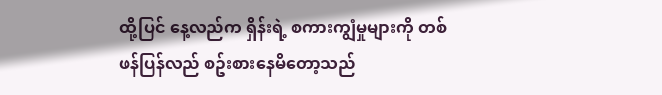ထို့ပြင် နေ့လည်က ရှိန်းရဲ့ စကားကျွံမှုများကို တစ်ဖန်ပြန်လည် စဥ်းစားနေမိတော့သည်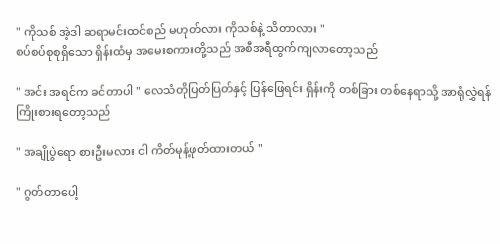" ကိုသစ် အဲ့ဒါ ဆရာမင်းထင်စည် မဟုတ်လား ကိုသစ်နဲ့ သိတာလား "
စပ်စပ်စုစုရှိသော ရှိန်းထံမှ အမေးစကားတို့သည် အစီအရီထွက်ကျလာတော့သည်

" အင်း အရင်က ခင်တာပါ " လေသံတိုပြတ်ပြတ်နှင့် ပြန်ဖြေရင်း ရှိန်းကို တစ်ခြား တစ်နေရာသို့ အာရုံလွှဲရန် ကြိုးစားရတော့သည်

" အချိုပွဲရော စားဦးမလား ငါ ကိတ်မုန့်ဖုတ်ထားတယ် "

" ဂွတ်တာပေါ့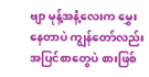ဗျာ မုန့်အနံ့လေးက မွှေးနေတာပဲ ကျွန်တော်လည်း အပြင်စာတွေပဲ စားဖြစ်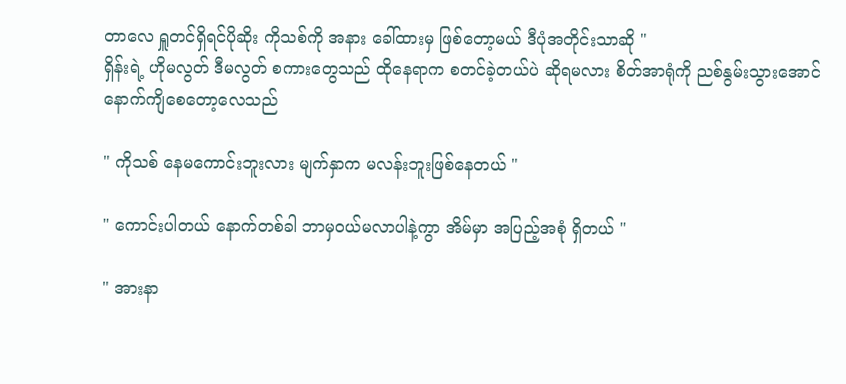တာလေ ရှူတင်ရှိရင်ပိုဆိုး ကိုသစ်ကို အနား ခေါ်ထားမှ ဖြစ်တော့မယ် ဒီပုံအတိုင်းသာဆို "
ရှိန်းရဲ့ ဟိုမလွတ် ဒီမလွတ် စကားတွေသည် ထိုနေရာက စတင်ခဲ့တယ်ပဲ ဆိုရမလား စိတ်အာရုံကို ညစ်နွမ်းသွားအောင် နောက်ကျိစေတော့လေသည်

" ကိုသစ် နေမကောင်းဘူးလား မျက်နှာက မလန်းဘူးဖြစ်နေတယ် "

" ကောင်းပါတယ် နောက်တစ်ခါ ဘာမှဝယ်မလာပါနဲ့ကွာ အိမ်မှာ အပြည့်အစုံ ရှိတယ် "

" အားနာ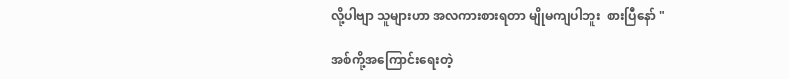လို့ပါဗျာ သူများဟာ အလကားစားရတာ မျိုမကျပါဘူး  စားပြီနော် "

အစ်ကို့အကြောင်းရေးတဲ့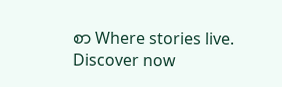စာ Where stories live. Discover now